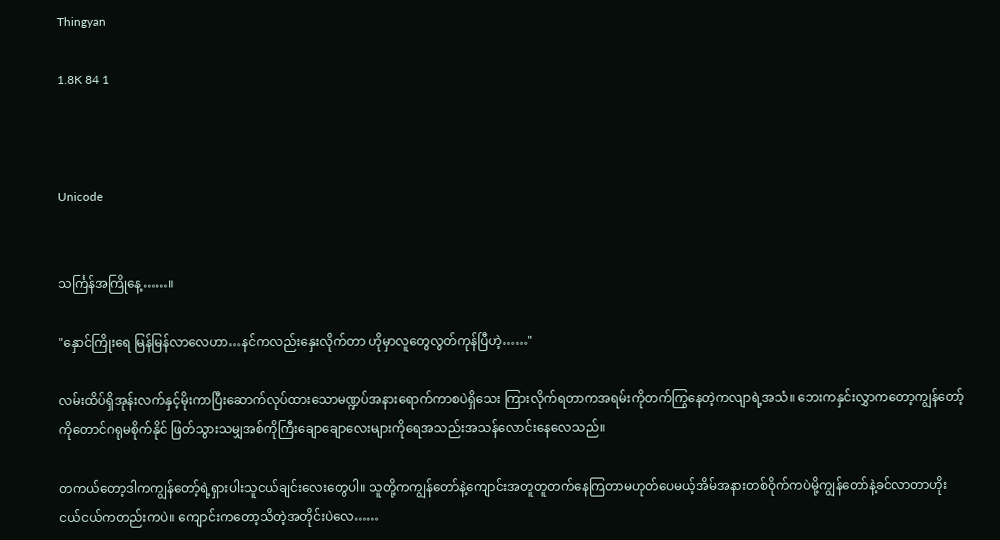Thingyan

1.8K 84 1



Unicode


သင်္ကြန်အကြိုနေ့……။

"နှောင်ကြိုးရေ မြန်မြန်လာလေဟာ…နင်ကလည်းနှေးလိုက်တာ ဟိုမှာလူတွေလွတ်ကုန်ပြီဟဲ့……"

လမ်းထိပ်ရှိအုန်းလက်နှင့်မိုးကာပြီးဆောက်လုပ်ထားသောမဏ္ဍပ်အနားရောက်ကာစပဲရှိသေး ကြားလိုက်ရတာကအရမ်းကိုတက်ကြွနေတဲ့ကလျာရဲ့အသံ။ ဘေးကနှင်းလွှာကတော့ကျွန်တော့်ကိုတောင်ဂရုမစိုက်နိုင် ဖြတ်သွားသမျှအစ်ကိုကြီးချောချောလေးများကိုရေအသည်းအသန်လောင်းနေလေသည်။

တကယ်တော့ဒါကကျွန်တော့်ရဲ့ရှားပါးသူငယ်ချင်းလေးတွေပါ။ သူတို့ကကျွန်တော်နဲ့ကျောင်းအတူတူတက်နေကြတာမဟုတ်ပေမယ့်အိမ်အနားတစ်ဝိုက်ကပဲမို့ကျွန်တော်နဲ့ခင်လာတာဟိုးငယ်ငယ်ကတည်းကပဲ။ ကျောင်းကတော့သိတဲ့အတိုင်းပဲလေ……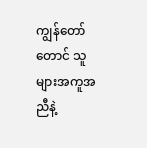ကျွန်တော်တောင် သူများအကူအညီနဲ့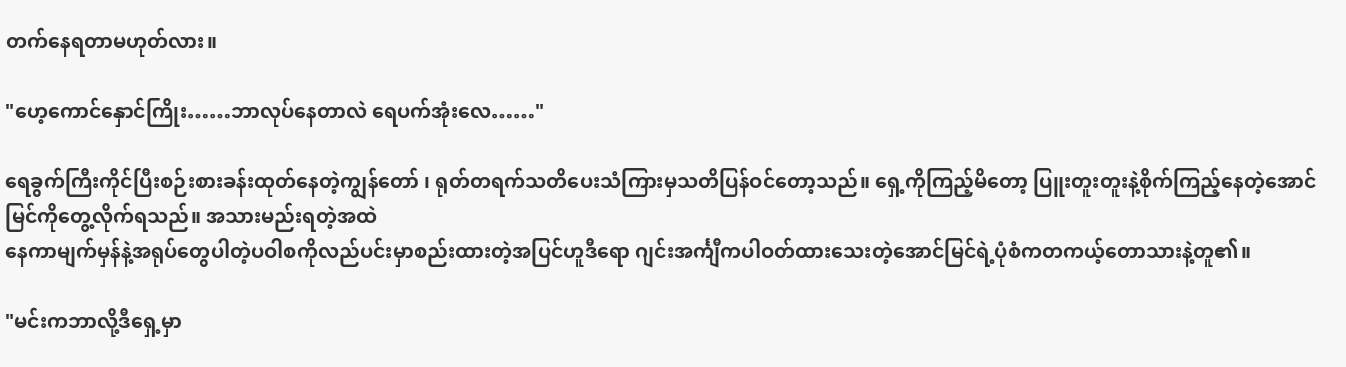တက်နေရတာမဟုတ်လား။

"ဟေ့ကောင်နှောင်ကြိုး……ဘာလုပ်နေတာလဲ ရေပက်အုံးလေ……"

ရေခွက်ကြီးကိုင်ပြီးစဉ်းစားခန်းထုတ်နေတဲ့ကျွန်တော် ၊ ရုတ်တရက်သတိပေးသံကြားမှသတိပြန်ဝင်တော့သည်။ ရှေ့ကိုကြည့်မိတော့ ပြူးတူးတူးနဲ့စိုက်ကြည့်နေတဲ့အောင်မြင်ကိုတွေ့လိုက်ရသည်။ အသားမည်းရတဲ့အထဲ
နေကာမျက်မှန်နဲ့အရုပ်တွေပါတဲ့ပဝါစကိုလည်ပင်းမှာစည်းထားတဲ့အပြင်ဟူဒီရော ဂျင်းအင်္ကျီကပါဝတ်ထားသေးတဲ့အောင်မြင်ရဲ့ပုံစံကတကယ့်တောသားနဲ့တူ၏။

"မင်းကဘာလို့ဒီရှေ့မှာ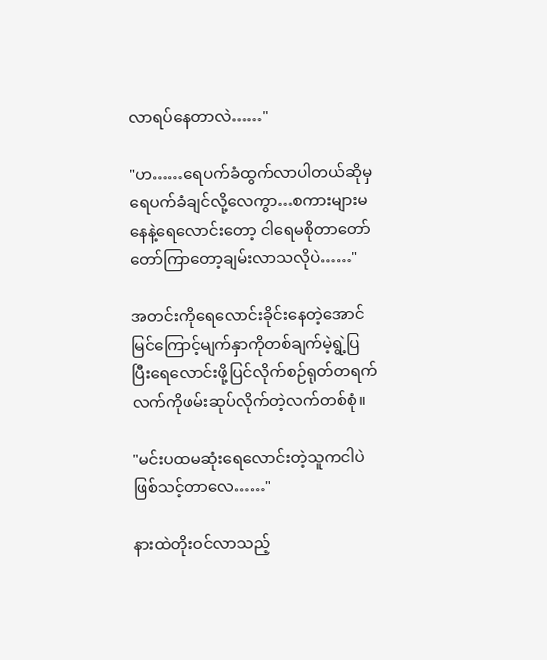လာရပ်နေတာလဲ……"

"ဟ……ရေပက်ခံထွက်လာပါတယ်ဆိုမှရေပက်ခံချင်လို့လေကွာ…စကားများမနေနဲ့ရေလောင်းတော့ ငါရေမစိုတာတော်တော်ကြာတော့ချမ်းလာသလိုပဲ……"

အတင်းကိုရေလောင်းခိုင်းနေတဲ့အောင်မြင်ကြောင့်မျက်နှာကိုတစ်ချက်မဲ့ရွဲ့ပြပြီးရေလောင်းဖို့ပြင်လိုက်စဉ်ရုတ်တရက်လက်ကိုဖမ်းဆုပ်လိုက်တဲ့လက်တစ်စုံ။

"မင်းပထမဆုံးရေလောင်းတဲ့သူကငါပဲဖြစ်သင့်တာလေ……"

နားထဲတိုးဝင်လာသည့်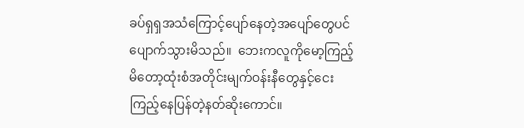ခပ်ရှရှအသံကြောင့်ပျော်နေတဲ့အပျော်တွေပင်ပျောက်သွားမိသည်။  ဘေးကလူကိုမော့ကြည့်မိတော့ထုံးစံအတိုင်းမျက်ဝန်းနီတွေနှင့်ငေးကြည့်နေပြန်တဲ့နတ်ဆိုးကောင်။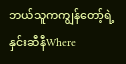ဘယ်သူကကျွန်တော့်ရဲ့နှင်းဆီနီWhere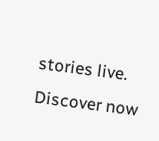stories live. Discover now